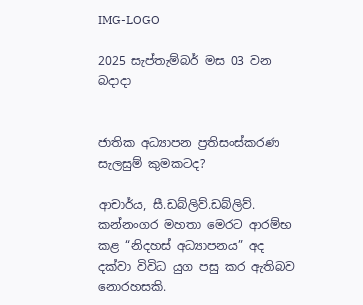IMG-LOGO

2025 සැප්තැම්බර් මස 03 වන බදාදා


ජාතික අධ්‍යාපන ප්‍රතිසංස්කරණ සැලසුම් කුමකටද?

ආචාර්ය, සී.ඩබ්ලිව්.ඩබ්ලිව්. කන්නංගර මහතා මෙරට ආරම්භ කළ “නිදහස් අධ්‍යාපනය” අද දක්වා විවිධ යුග පසු කර ඇතිබව නොරහසකි.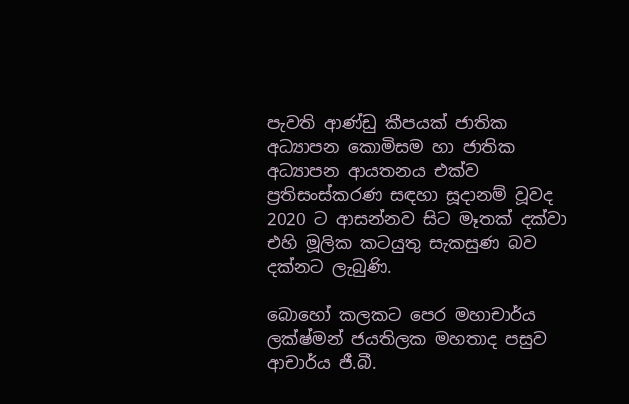පැවති ආණ්ඩු කීපයක් ජාතික අධ්‍යාපන කොමිසම හා ජාතික අධ්‍යාපන ආයතනය එක්ව ප්‍රතිසංස්කරණ සඳහා සූදානම් වූවද 2020 ට ආසන්නව සිට මෑතක් දක්වා එහි මූලික කටයුතු සැකසුණ බව දක්නට ලැබුණි.

බොහෝ කලකට පෙර මහාචාර්ය ලක්ෂ්මන් ජයතිලක මහතාද පසුව ආචාර්ය ජී.බී.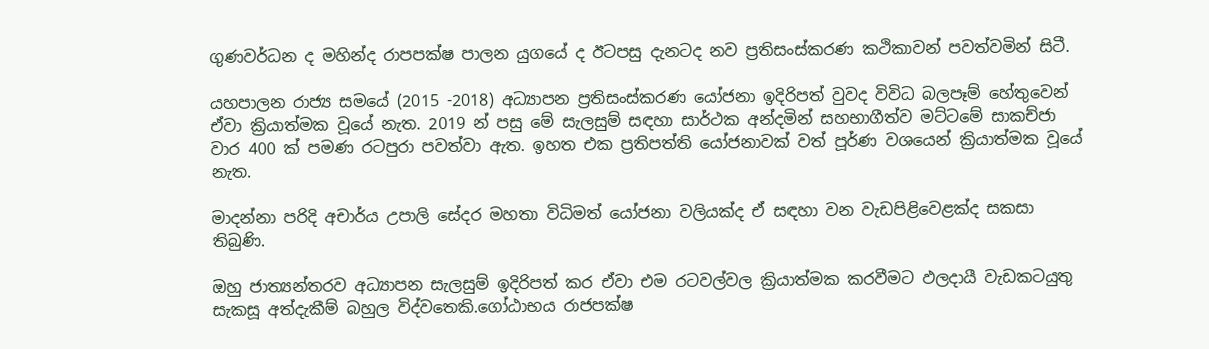ගුණවර්ධන ද මහින්ද රාපපක්ෂ පාලන යුගයේ ද ඊටපසු දැනටද නව ප්‍රතිසංස්කරණ කථිකාවන් පවත්වමින් සිටී.

යහපාලන රාජ්‍ය සමයේ (2015 -2018) අධ්‍යාපන ප්‍රතිසංස්කරණ යෝජනා ඉදිරිපත් වුවද විවිධ බලපෑම් හේතුවෙන් ඒවා ක්‍රියාත්මක වූයේ නැත. 2019 න් පසු මේ සැලසුම් සඳහා සාර්ථක අන්දමින් සහභාගීත්ව මට්ටමේ සාකච්ජා වාර 400 ක් පමණ රටපුරා පවත්වා ඇත. ඉහත එක ප්‍රතිපත්ති යෝජනාවක් වත් පූර්ණ වශයෙන් ක්‍රියාත්මක වූයේ නැත.

මාදන්නා පරිදි අචාර්ය උපාලි සේදර මහතා විධිමත් යෝජනා වලියක්ද ඒ සඳහා වන වැඩපිළිවෙළක්ද සකසා තිබුණි.

ඔහු ජාත්‍යන්තරව අධ්‍යාපන සැලසුම් ඉදිරිපත් කර ඒවා එම රටවල්වල ක්‍රියාත්මක කරවීමට ඵලදායී වැඩකටයුතු සැකසූ අත්දැකීම් බහුල විද්වතෙකි.ගෝඨාභය රාජපක්ෂ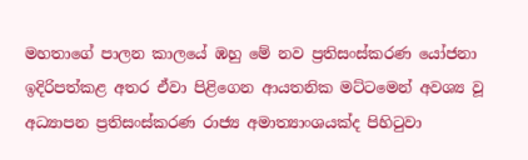මහතාගේ පාලන කාලයේ ඹහු මේ නව ප්‍රතිසංස්කරණ යෝජනා ඉදිරිපත්කළ අතර ඒවා පිළිගෙන ආයතනික මට්ටමෙන් අවශ්‍ය වූ අධ්‍යාපන ප්‍රතිසංස්කරණ රාජ්‍ය අමාත්‍යාංශයක්ද පිහිටුවා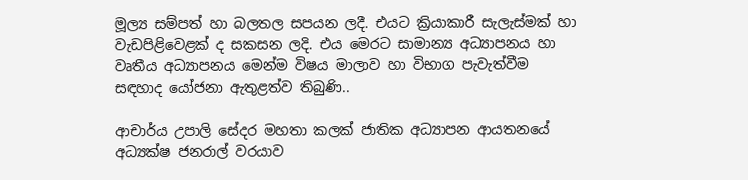මූල්‍ය සම්පත් හා බලතල සපයන ලදී. එයට ක්‍රියාකාරී සැලැස්මක් හා වැඩපිළිවෙළක් ද සකසන ලදි. එය මෙරට සාමාන්‍ය අධ්‍යාපනය හා වෘතීය අධ්‍යාපනය මෙන්ම විෂය මාලාව හා විභාග පැවැත්වීම සඳහාද යෝජනා ඇතුළත්ව තිබුණි..

ආචාර්ය උපාලි සේදර මහතා කලක් ජාතික අධ්‍යාපන ආයතනයේ අධ්‍යක්ෂ ජනරාල් වරයාව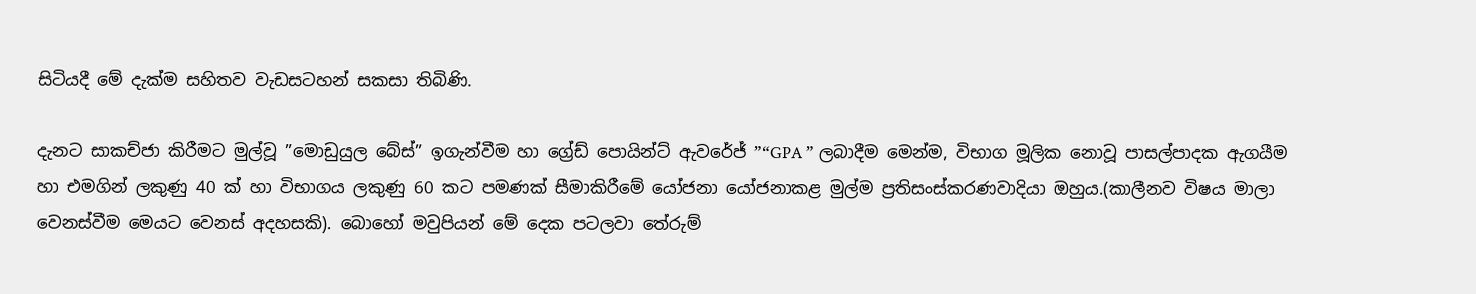සිටියදී මේ දැක්ම සහිතව වැඩසටහන් සකසා තිබිණි.

දැනට සාකච්ජා කිරීමට මුල්වූ ”මොඩුයුල බේස්” ඉගැන්වීම හා ග්‍රේඩ් පොයින්ට් ඇවරේජ් ”“GPA ” ලබාදීම මෙන්ම, විභාග මූලික නොවූ පාසල්පාදක ඇගයීම හා එමගින් ලකුණු 40 ක් හා විභාගය ලකුණු 60 කට පමණක් සීමාකිරීමේ යෝජනා යෝජනාකළ මුල්ම ප්‍රතිසංස්කරණවාදියා ඔහුය.(කාලීනව විෂය මාලා වෙනස්වීම මෙයට වෙනස් අදහසකි). බොහෝ මවුපියන් මේ දෙක පටලවා තේරුම්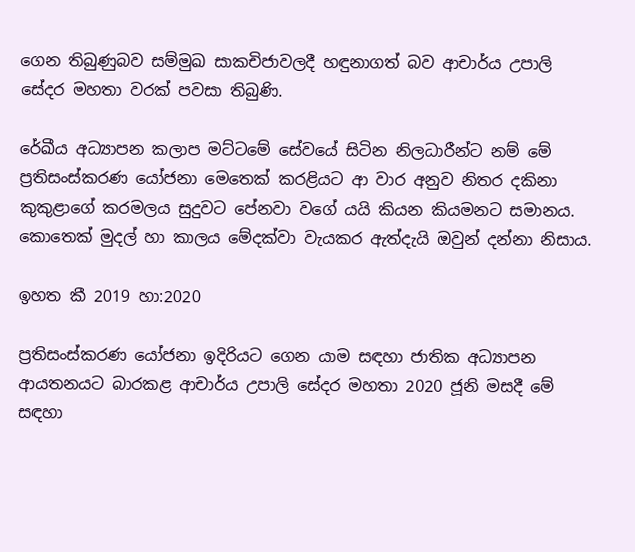ගෙන තිබුණුබව සම්මුඛ සාකචිජාවලදී හඳුනාගත් බව ආචාර්ය උපාලි සේදර මහතා වරක් පවසා තිබුණි.

රේඛීය අධ්‍යාපන කලාප මට්ටමේ සේවයේ සිටින නිලධාරීන්ට නම් මේ ප්‍රතිසංස්කරණ යෝජනා මෙතෙක් කරළියට ආ වාර අනුව නිතර දකිනා කුකුළාගේ කරමලය සුදුවට පේනවා වගේ යයි කියන කියමනට සමානය. කොතෙක් මුදල් හා කාලය මේදක්වා වැයකර ඇත්දැයි ඔවුන් දන්නා නිසාය.

ඉහත කී 2019 හා:2020

ප්‍රතිසංස්කරණ යෝජනා ඉදිරියට ගෙන යාම සඳහා ජාතික අධ්‍යාපන ආයතනයට බාරකළ ආචාර්ය උපාලි සේදර මහතා 2020 ජූනි මසදී මේ සඳහා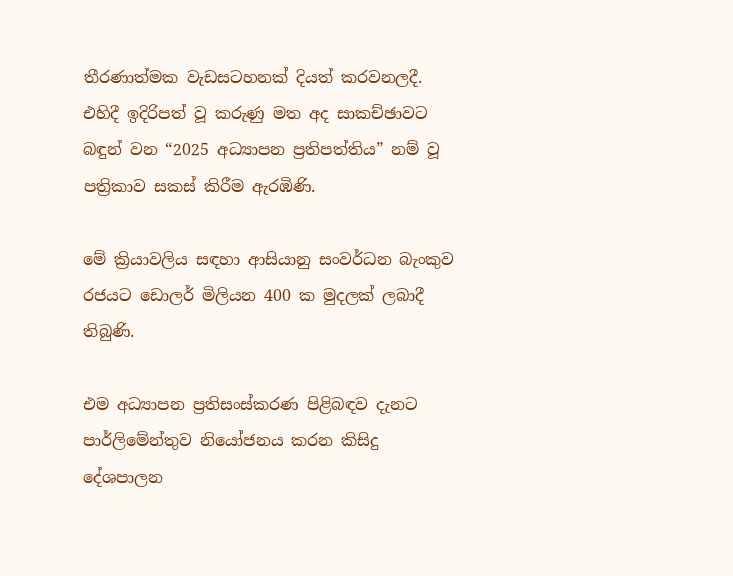තීරණාත්මක වැඩසටහනක් දියත් කරවනලදී. එහිදී ඉදිරිපත් වූ කරුණු මත අද සාකච්ඡාවට බඳුන් වන “2025 අධ්‍යාපන ප්‍රතිපත්තිය” නම් වූ පත්‍රිකාව සකස් කිරීම ඇරඹිණි.

මේ ක්‍රියාවලිය සඳහා ආසියානු සංවර්ධන බැංකුව රජයට ඩොලර් මිලියන 400 ක මුදලක් ලබාදී තිබුණි.

එම අධ්‍යාපන ප්‍රතිසංස්කරණ පිළිබඳව දැනට පාර්ලිමේන්තුව නියෝජනය කරන කිසිදු දේශපාලන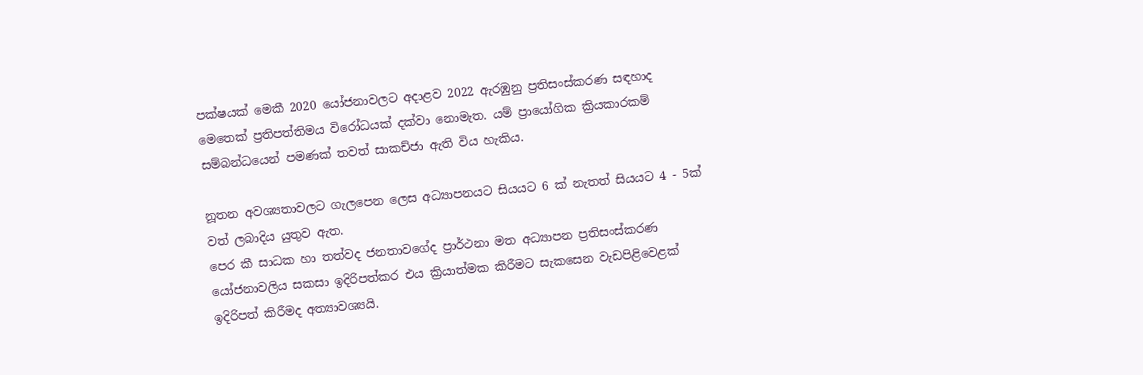පක්ෂයක් මෙකී 2020 යෝජනාවලට අදාළව 2022 ඇරඹුනු ප්‍රතිසංස්කරණ සඳහාද මෙතෙක් ප්‍රතිපත්තිමය විරෝධයක් දක්වා නොමැත. යම් ප්‍රායෝගික ක්‍රියකාරකම් සම්බන්ධයෙන් පමණක් තවත් සාකච්ජා ඇති විය හැකිය.

නූතන අවශ්‍යතාවලට ගැලපෙන ලෙස අධ්‍යාපනයට සියයට 6 ක් නැතත් සියයට 4 - 5ක් වත් ලබාදිය යුතුව ඇත.
පෙර කී සාධක හා තත්වද ජනතාවගේද ප්‍රාර්ථනා මත අධ්‍යාපන ප්‍රතිසංස්කරණ යෝජනාවලිය සකසා ඉදිරිපත්කර එය ක්‍රියාත්මක කිරීමට සැකසෙන වැඩපිළිවෙළක් ඉදිරිපත් කිරීමද අත්‍යාවශ්‍යයි.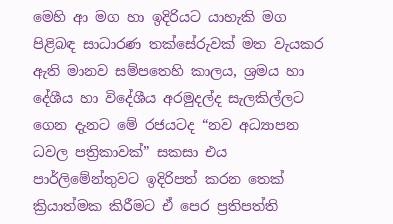මෙහි ආ මග හා ඉදිරියට යාහැකි මග පිළිබඳ සාධාරණ තක්සේරුවක් මත වැයකර ඇති මානව සම්පතෙහි කාලය, ශ්‍රමය හා දේශීය හා විදේශීය අරමුදල්ද සැලකිල්ලට ගෙන දැනට මේ රජයටද “නව අධ්‍යාපන ධවල පත්‍රිකාවක්” සකසා එය පාර්ලිමේන්තුවට ඉදිරිපත් කරන තෙක් ක්‍රියාත්මක කිරීමට ඒ පෙර ප්‍රතිපත්ති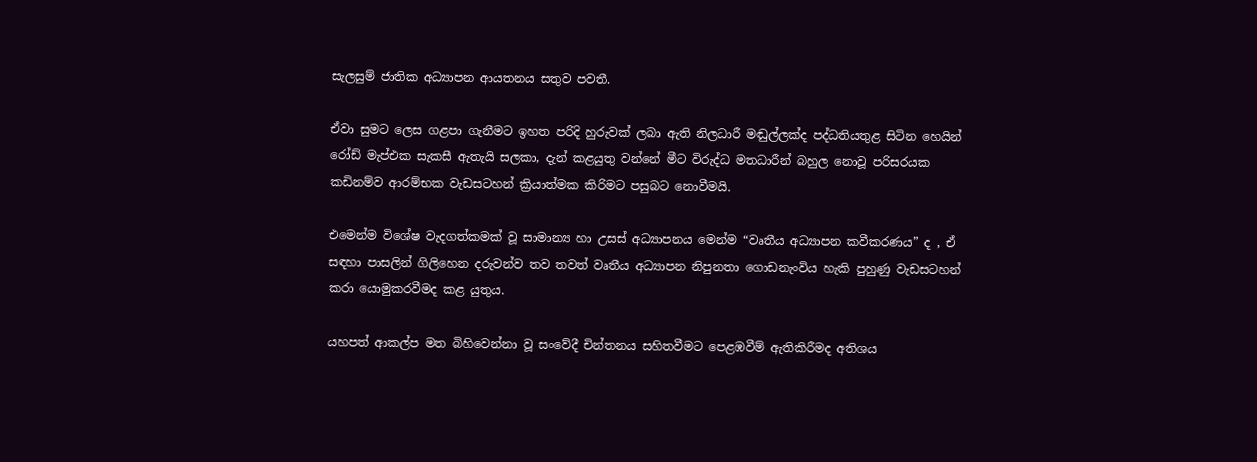සැලසුම් ජාතික අධ්‍යාපන ආයතනය සතුව පවතී.

ඒවා සුමට ලෙස ගළපා ගැනීමට ඉහත පරිදි හුරුවක් ලබා ඇති නිලධාරී මඬුල්ලක්ද පද්ධතියතුළ සිටින හෙයින් රෝඩ් මැප්එක සැකසී ඇතැයි සලකා, දැන් කළයුතු වන්නේ මීට විරුද්ධ මතධාරීන් බහුල නොවූ පරිසරයක කඩිනම්ව ආරම්භක වැඩසටහන් ක්‍රියාත්මක කිරිමට පසුබට නොවීමයි.

එමෙන්ම විශේෂ වැදගත්කමක් වූ සාමාන්‍ය හා උසස් අධ්‍යාපනය මෙන්ම “වෘතීය අධ්‍යාපන කවීකරණය” ද , ඒ සඳහා පාසලින් ගිලිහෙන දරුවන්ව තව තවත් වෘතීය අධ්‍යාපන නිපුනතා ගොඩනැංවිය හැකි පුහුණු වැඩසටහන් කරා යොමුකරවීමද කළ යුතුය.

යහපත් ආකල්ප මත බිහිවෙන්නා වූ සංවේදී චින්තනය සහිතවීමට පෙළඹවීම් ඇතිකිරීමද අතිශය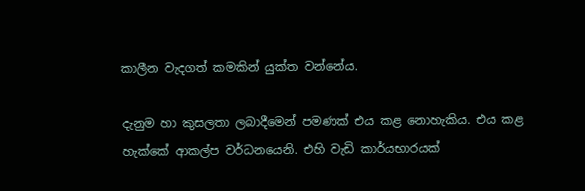කාලීන වැදගත් කමකින් යුක්ත වන්නේය.

දැනුම හා කුසලතා ලබාදීමෙන් පමණක් එය කළ නොහැකිය. එය කළ හැක්කේ ආකල්ප වර්ධනයෙනි. එහි වැඩි කාර්යභාරයක්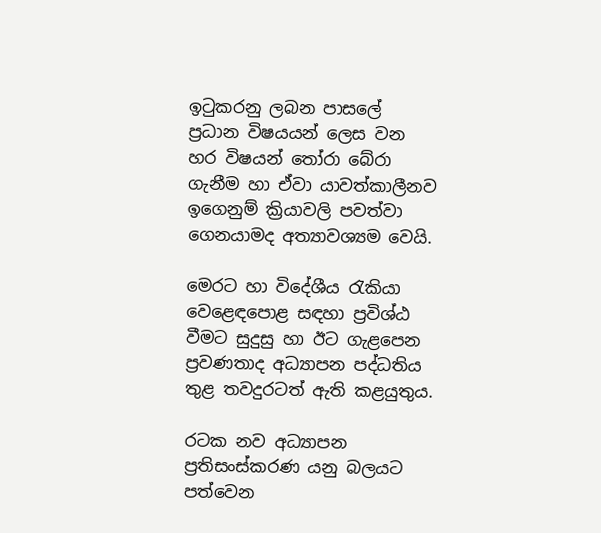ඉටුකරනු ලබන පාසලේ ප්‍රධාන විෂයයන් ලෙස වන හර විෂයන් තෝරා බේරා ගැනීම හා ඒවා යාවත්කාලීනව ඉගෙනුම් ක්‍රියාවලි පවත්වා ගෙනයාමද අත්‍යාවශ්‍යම වෙයි.

මෙරට හා විදේශීය රැකියා වෙළෙඳපොළ සඳහා ප්‍රවිශ්ඨ වීමට සුදුසු හා ඊට ගැළපෙන ප්‍රවණතාද අධ්‍යාපන පද්ධතිය තුළ තවදුරටත් ඇති කළයුතුය.

රටක නව අධ්‍යාපන ප්‍රතිසංස්කරණ යනු බලයට පත්වෙන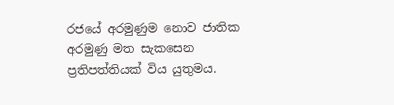රජයේ අරමුණුම නොව ජාතික අරමුණු මත සැකසෙන ප්‍රතිපත්තියක් විය යුතුමය.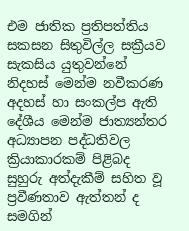එම ජාතික ප්‍රතිපත්තිය සකසන සිතුවිල්ල සක්‍රීයව සැකසිය යුතුවන්නේ නිදහස් මෙන්ම නවීකරණ අදහස් හා සංකල්ප ඇති දේශීය මෙන්ම ජාත්‍යන්තර අධ්‍යාපන පද්ධතිවල ක්‍රියාකාරකම් පිළිබද සුහුරු අත්දැකීම් සහිත වූ ප්‍රවීණතාව ඇත්තන් ද සමගින්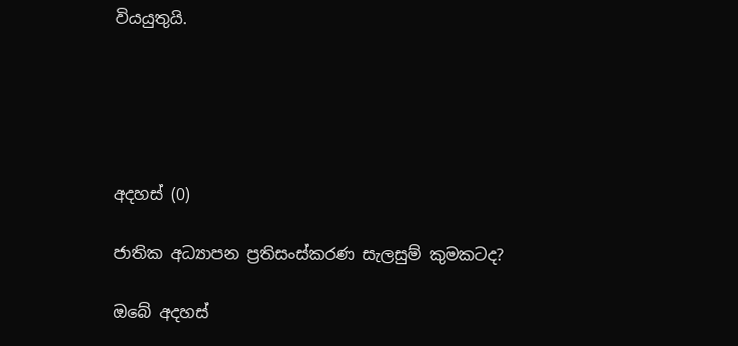වියයුතුයි.





අදහස් (0)

ජාතික අධ්‍යාපන ප්‍රතිසංස්කරණ සැලසුම් කුමකටද?

ඔබේ අදහස්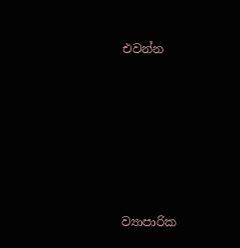එවන්න






ව්‍යාපාරික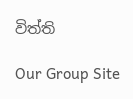විත්ති

Our Group Site